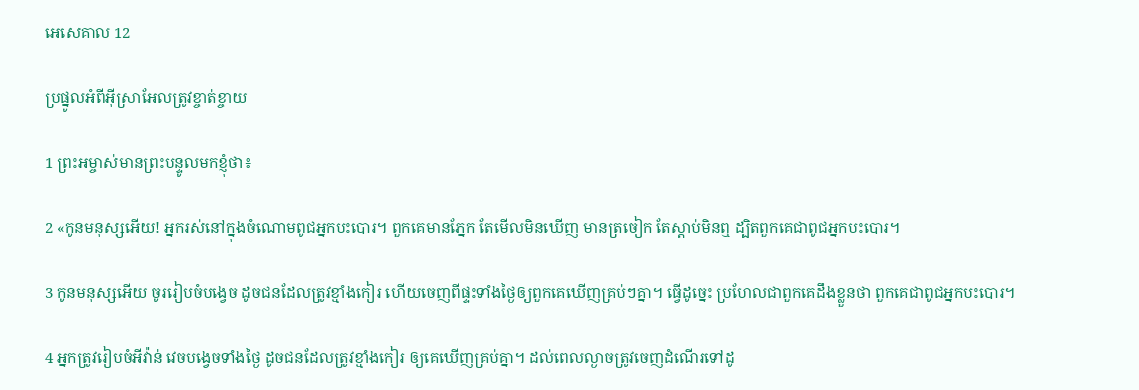អេសេ‌គាល 12

ប្រផ្នូលអំពីអ៊ីស្រា‌អែលត្រូវខ្ចាត់‌ខ្ចាយ

1 ព្រះ‌អម្ចាស់មានព្រះ‌បន្ទូលមកខ្ញុំថា៖

2 «កូនមនុស្សអើយ! អ្នករស់នៅក្នុងចំណោមពូជអ្នកបះ‌បោរ។ ពួកគេមានភ្នែក តែមើលមិនឃើញ មានត្រចៀក តែស្ដាប់មិនឮ ដ្បិតពួកគេជាពូជអ្នកបះ‌បោរ។

3 កូនមនុស្សអើយ ចូររៀបចំបង្វេច ដូចជនដែលត្រូវខ្មាំងកៀរ ហើយចេញពីផ្ទះទាំងថ្ងៃឲ្យពួកគេឃើញគ្រប់ៗគ្នា។ ធ្វើដូច្នេះ ប្រហែលជាពួកគេដឹងខ្លួនថា ពួកគេជាពូជអ្នកបះ‌បោរ។

4 អ្នកត្រូវរៀប‌ចំអីវ៉ាន់ វេចបង្វេចទាំងថ្ងៃ ដូចជនដែលត្រូវខ្មាំងកៀរ ឲ្យគេឃើញគ្រប់គ្នា។ ដល់ពេលល្ងាចត្រូវចេញដំណើរទៅដូ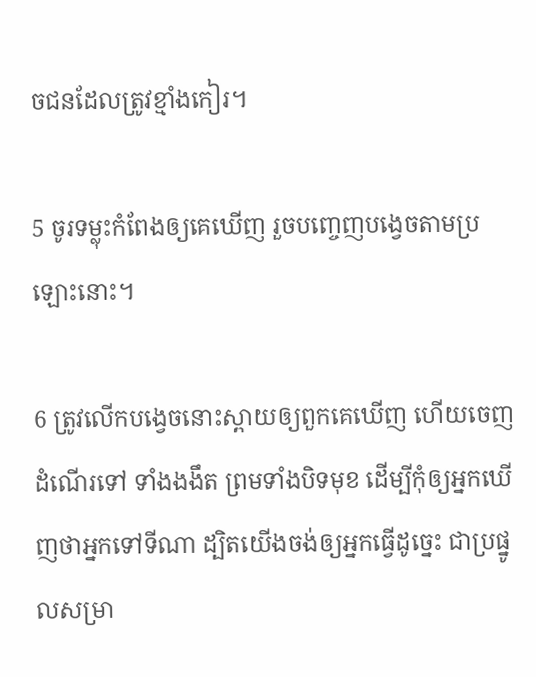ចជនដែលត្រូវខ្មាំងកៀរ។

5 ចូរទម្លុះកំពែងឲ្យគេឃើញ រួចបញ្ចេញបង្វេចតាមប្រឡោះនោះ។

6 ត្រូវលើកបង្វេចនោះស្ពាយឲ្យពួកគេឃើញ ហើយចេញដំណើរទៅ ទាំងងងឹត ព្រមទាំងបិទមុខ ដើម្បីកុំឲ្យអ្នកឃើញថាអ្នកទៅទីណា ដ្បិតយើងចង់ឲ្យអ្នកធ្វើដូច្នេះ ជាប្រផ្នូលសម្រា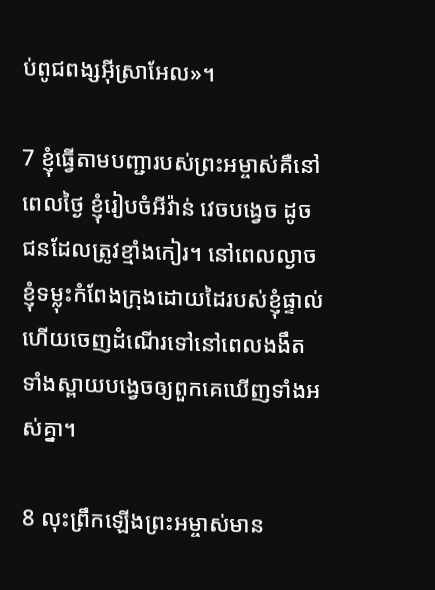ប់ពូជ‌ពង្សអ៊ីស្រា‌អែល»។

7 ខ្ញុំធ្វើតាមបញ្ជារបស់ព្រះ‌អម្ចាស់គឺនៅពេលថ្ងៃ ខ្ញុំរៀប‌ចំអីវ៉ាន់ វេចបង្វេច ដូចជនដែលត្រូវខ្មាំងកៀរ។ នៅពេលល្ងាច ខ្ញុំទម្លុះកំពែងក្រុងដោយដៃរបស់ខ្ញុំផ្ទាល់ ហើយចេញដំណើរទៅនៅពេលងងឹត ទាំងស្ពាយបង្វេចឲ្យពួកគេឃើញទាំងអស់គ្នា។

8 លុះព្រឹកឡើងព្រះ‌អម្ចាស់មាន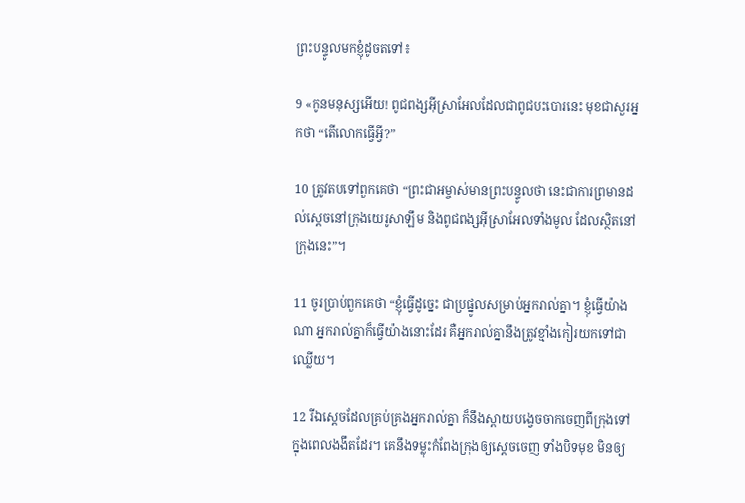ព្រះ‌បន្ទូលមកខ្ញុំដូចតទៅ៖

9 «កូនមនុស្សអើយ! ពូជ‌ពង្សអ៊ីស្រា‌អែលដែលជាពូជបះ‌បោរនេះ មុខជាសួរអ្នកថា “តើលោកធ្វើអ្វី?”

10 ត្រូវតបទៅពួកគេថា “ព្រះ‌ជា‌អម្ចាស់មានព្រះ‌បន្ទូលថា នេះជាការព្រមានដល់ស្ដេចនៅក្រុងយេរូ‌សាឡឹម និងពូជ‌ពង្សអ៊ីស្រា‌អែលទាំងមូល ដែលស្ថិតនៅក្រុងនេះ”។

11 ចូរប្រាប់ពួកគេថា “ខ្ញុំធ្វើដូច្នេះ ជាប្រផ្នូលសម្រាប់អ្នករាល់គ្នា។ ខ្ញុំធ្វើយ៉ាងណា អ្នករាល់គ្នាក៏ធ្វើយ៉ាងនោះដែរ គឺអ្នករាល់គ្នានឹងត្រូវខ្មាំងកៀរយកទៅជាឈ្លើយ។

12 រីឯស្ដេចដែលគ្រប់‌គ្រងអ្នករាល់គ្នា ក៏នឹងស្ពាយបង្វេចចាកចេញពីក្រុងទៅ ក្នុងពេលងងឹតដែរ។ គេនឹងទម្លុះកំពែងក្រុងឲ្យស្ដេចចេញ ទាំងបិទមុខ មិនឲ្យ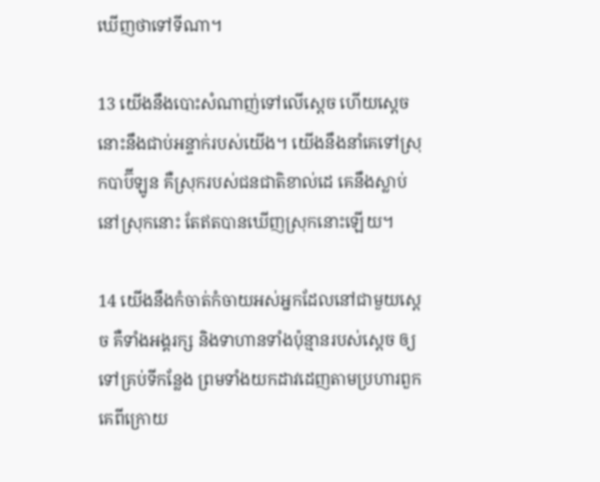ឃើញថាទៅទីណា។

13 យើងនឹងបោះសំណាញ់ទៅលើស្ដេច ហើយស្ដេចនោះនឹងជាប់អន្ទាក់របស់យើង។ យើងនឹងនាំគេទៅស្រុកបាប៊ី‌ឡូន គឺស្រុករបស់ជន‌ជាតិខាល់ដេ គេនឹងស្លាប់នៅស្រុកនោះ តែឥតបានឃើញស្រុកនោះឡើយ។

14 យើងនឹងកំចាត់‌កំចាយអស់អ្នកដែលនៅជាមួយស្ដេច គឺទាំងអង្គ‌រក្ស និងទាហានទាំងប៉ុន្មានរបស់ស្ដេច ឲ្យទៅគ្រប់ទីកន្លែង ព្រមទាំងយកដាវដេញតាមប្រហារពួកគេពីក្រោយ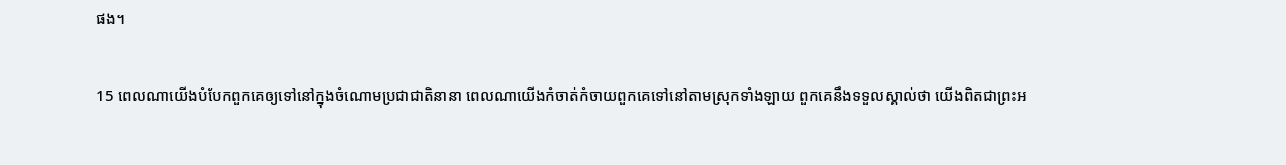ផង។

15 ពេលណាយើងបំបែកពួកគេឲ្យទៅនៅក្នុងចំណោមប្រជា‌ជាតិនានា ពេលណាយើងកំចាត់‌កំចាយពួកគេទៅនៅតាមស្រុកទាំង‌ឡាយ ពួកគេនឹងទទួលស្គាល់ថា យើងពិតជាព្រះ‌អ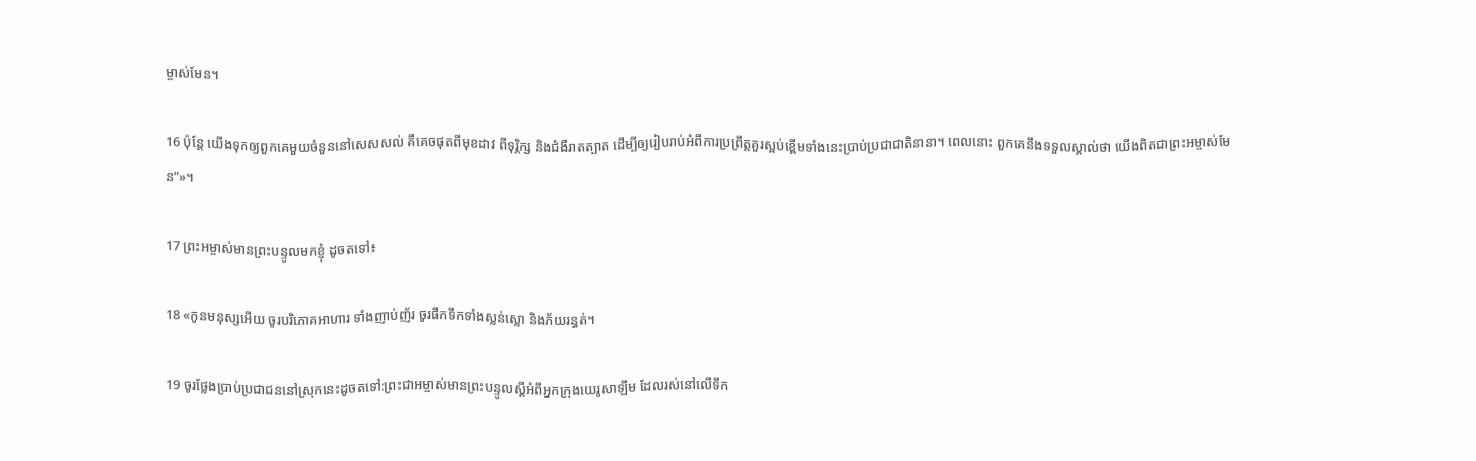ម្ចាស់មែន។

16 ប៉ុន្តែ យើងទុកឲ្យពួកគេមួយចំនួននៅសេស‌សល់ គឺគេចផុតពីមុខដាវ ពីទុរ្ភិក្ស និងជំងឺរាត‌ត្បាត ដើម្បីឲ្យរៀបរាប់អំពីការប្រព្រឹត្តគួរស្អប់ខ្ពើមទាំងនេះប្រាប់ប្រជា‌ជាតិនានា។ ពេលនោះ ពួកគេនឹងទទួលស្គាល់ថា យើងពិតជាព្រះ‌អម្ចាស់មែន”»។

17 ព្រះ‌អម្ចាស់មានព្រះ‌បន្ទូលមកខ្ញុំ ដូចតទៅ៖

18 «កូនមនុស្សអើយ ចូរបរិភោគអាហារ ទាំងញាប់‌ញ័រ ចូរផឹកទឹកទាំងស្លន់‌ស្លោ និងភ័យរន្ធត់។

19 ចូរថ្លែងប្រាប់ប្រជា‌ជននៅស្រុកនេះដូចតទៅ:ព្រះ‌ជា‌អម្ចាស់មានព្រះ‌បន្ទូលស្ដីអំពីអ្នកក្រុងយេរូ‌សាឡឹម ដែលរស់នៅលើទឹក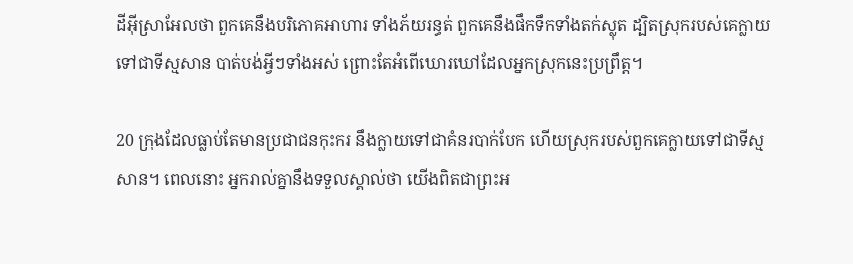ដីអ៊ីស្រា‌អែលថា ពួកគេនឹងបរិភោគអាហារ ទាំងភ័យរន្ធត់ ពួកគេនឹងផឹកទឹកទាំងតក់‌ស្លុត ដ្បិតស្រុករបស់គេក្លាយទៅជាទីស្មសាន បាត់បង់អ្វីៗទាំងអស់ ព្រោះតែអំពើឃោរ‌ឃៅដែលអ្នកស្រុកនេះប្រព្រឹត្ត។

20 ក្រុងដែលធ្លាប់តែមានប្រជា‌ជនកុះ‌ករ នឹងក្លាយទៅជាគំនរបាក់បែក ហើយស្រុករបស់ពួកគេក្លាយទៅជាទីស្មសាន។ ពេលនោះ អ្នករាល់គ្នានឹងទទួលស្គាល់ថា យើងពិតជាព្រះ‌អ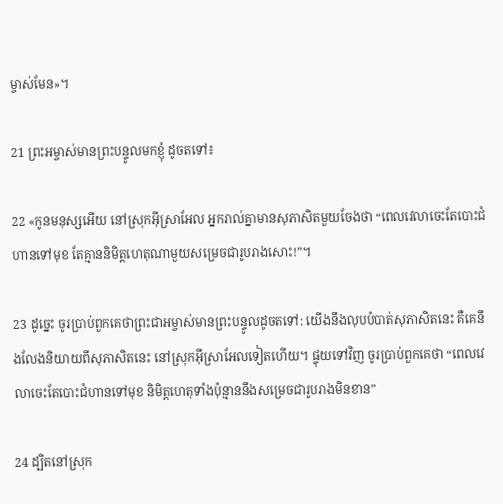ម្ចាស់មែន»។

21 ព្រះ‌អម្ចាស់មានព្រះ‌បន្ទូលមកខ្ញុំ ដូចតទៅ៖

22 «កូនមនុស្សអើយ នៅស្រុកអ៊ីស្រា‌អែល អ្នករាល់គ្នាមានសុភាសិតមួយចែងថា “ពេលវេលាចេះតែបោះជំហានទៅមុខ តែគ្មាននិមិត្ត‌ហេតុណាមួយសម្រេចជារូបរាងសោះ!”។

23 ដូច្នេះ ចូរប្រាប់ពួកគេថាព្រះ‌ជា‌អម្ចាស់មានព្រះ‌បន្ទូលដូចតទៅ: យើងនឹងលុបបំបាត់សុភាសិតនេះ គឺគេនឹងលែងនិយាយពីសុភាសិតនេះ នៅស្រុកអ៊ីស្រា‌អែលទៀតហើយ។ ផ្ទុយទៅវិញ ចូរប្រាប់ពួកគេថា “ពេលវេលាចេះតែបោះជំហានទៅមុខ និមិត្ត‌ហេតុទាំងប៉ុន្មាននឹងសម្រេចជារូបរាងមិនខាន”

24 ដ្បិតនៅស្រុក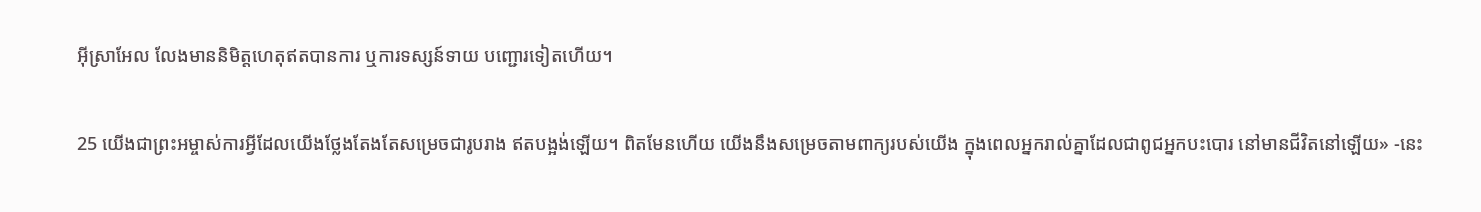អ៊ីស្រា‌អែល លែងមាននិមិត្ត‌ហេតុឥតបានការ ឬការទស្សន៍‌ទាយ បញ្ជោរទៀតហើយ។

25 យើងជាព្រះ‌អម្ចាស់ការអ្វីដែលយើងថ្លែងតែងតែសម្រេចជារូបរាង ឥតបង្អង់ឡើយ។ ពិតមែនហើយ យើងនឹងសម្រេចតាមពាក្យរបស់យើង ក្នុងពេលអ្នករាល់គ្នាដែលជាពូជអ្នកបះ‌បោរ នៅមានជីវិតនៅឡើយ» -នេះ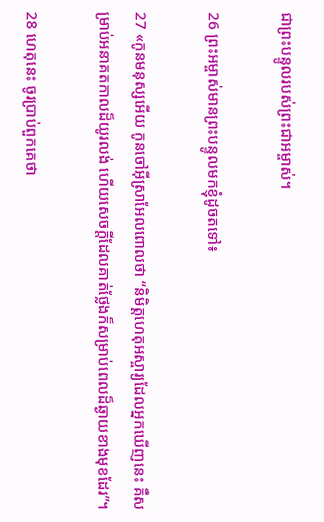ជាព្រះ‌បន្ទូលរបស់ព្រះ‌ជា‌អម្ចាស់។

26 ព្រះ‌អម្ចាស់មានព្រះ‌បន្ទូលមកខ្ញុំដូចតទៅ៖

27 «កូនមនុស្សអើយ កូនចៅអ៊ីស្រា‌អែលពោលថា “និមិត្ត‌ហេតុអស្ចារ្យដែលអ្នកឃើញនេះ គឺសម្រាប់អនាគត‌កាលដ៏យូរ‌លង់ ហើយសេចក្ដីដែលគាត់ថ្លែងក៏សម្រាប់ពេលដ៏ឆ្ងាយខាងមុខដែរ”។

28 ហេតុនេះ ចូរប្រាប់ពួកគេថា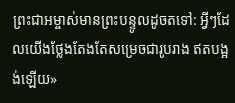ព្រះ‌ជា‌អម្ចាស់មានព្រះ‌បន្ទូលដូចតទៅ: អ្វីៗដែលយើងថ្លែងតែងតែសម្រេចជារូបរាង ឥតបង្អង់ឡើយ»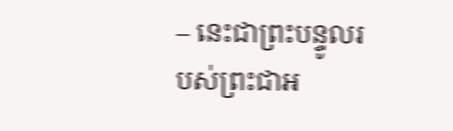– នេះជាព្រះ‌បន្ទូលរបស់ព្រះ‌ជា‌អ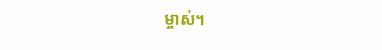ម្ចាស់។